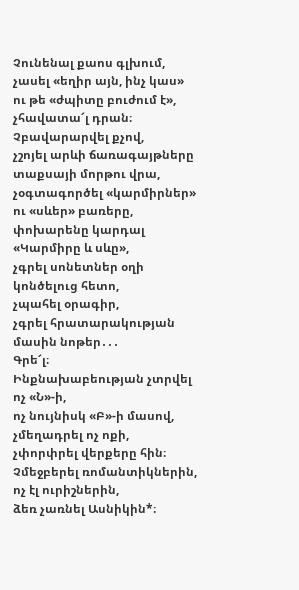Չունենալ քաոս գլխում,
չասել «եղիր այն, ինչ կաս»
ու թե «ժպիտը բուժում է»,
չհավատա՜լ դրան։
Չբավարարվել քչով,
չշոյել արևի ճառագայթները տաքսայի մորթու վրա,
չօգտագործել «կարմիրներ» ու «սևեր» բառերը,
փոխարենը կարդալ «Կարմիրը և սևը»,
չգրել սոնետներ օղի կոնծելուց հետո,
չպահել օրագիր,
չգրել հրատարակության մասին նոթեր․․․
Գրե՜լ։
Ինքնախաբեության չտրվել ոչ «Ն»-ի,
ոչ նույնիսկ «Բ»-ի մասով,
չմեղադրել ոչ ոքի,
չփորփրել վերքերը հին։
Չմեջբերել ռոմանտիկներին,
ոչ էլ ուրիշներին,
ձեռ չառնել Ասնիկին*։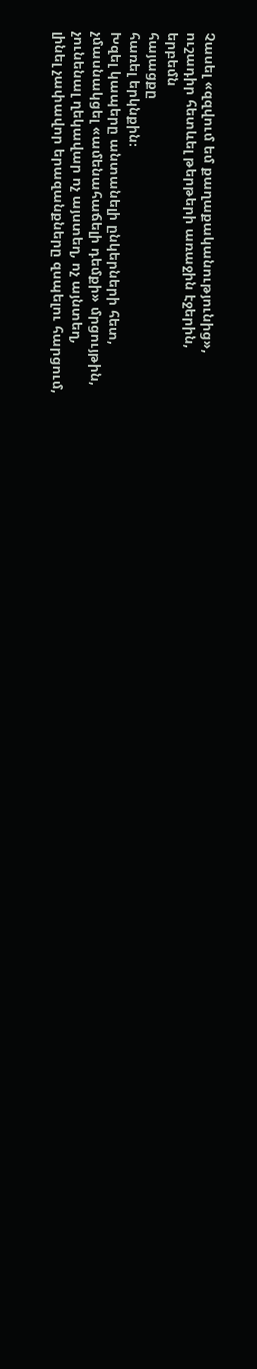Չասել «զզվում եմ քաղաքականությունից»,
ուշադիր հետևել թերթերի առաջին էջերին,
երբեմն
հայացքը
հառել երկնքին։
Խզել կապերը անտանելի ընկերների հետ,
չմասնակցել «ամենահաճելի դեմքի» մրցույթին,
չունենալ ղեկավար ոչ այստեղ, ոչ այնտեղ,
լինել չափավոր երազանքները զսպելու հարցում,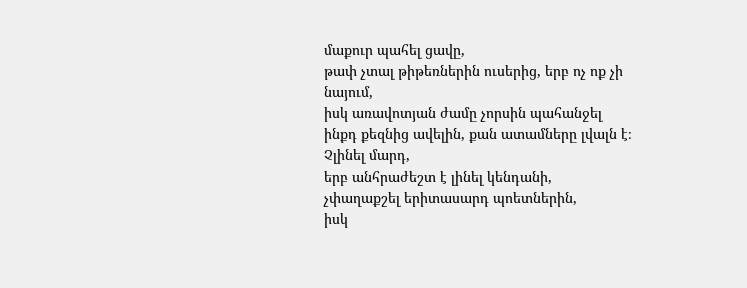մաքուր պահել ցավը,
թափ չտալ թիթեռներին ուսերից, երբ ոչ ոք չի նայում,
իսկ առավոտյան ժամը չորսին պահանջել ինքդ քեզնից ավելին, քան ատամները լվալն է։
Չլինել մարդ,
երբ անհրաժեշտ է լինել կենդանի,
չփաղաքշել երիտասարդ պոետներին,
իսկ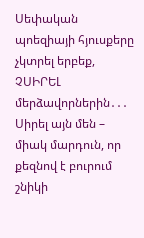Սեփական պոեզիայի հյուսքերը
չկտրել երբեք,
ՉՍԻՐԵԼ մերձավորներին․․․
Սիրել այն մեն – միակ մարդուն, որ քեզնով է բուրում
շնիկի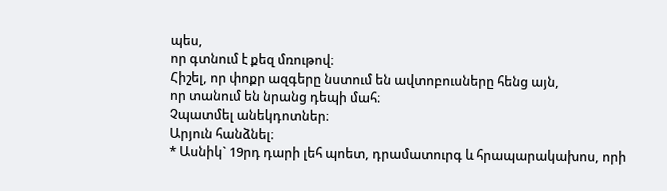պես,
որ գտնում է քեզ մռութով։
Հիշել, որ փոքր ազգերը նստում են ավտոբուսները հենց այն,
որ տանում են նրանց դեպի մահ։
Չպատմել անեկդոտներ։
Արյուն հանձնել։
* Ասնիկ` 19րդ դարի լեհ պոետ, դրամատուրգ և հրապարակախոս, որի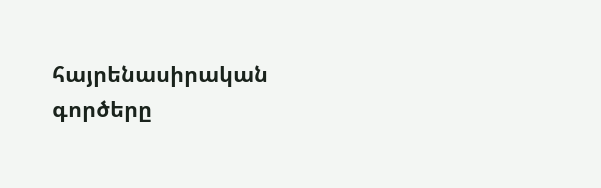հայրենասիրական գործերը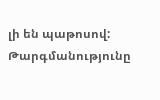լի են պաթոսով:
Թարգմանությունը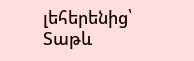լեհերենից՝ Տաթև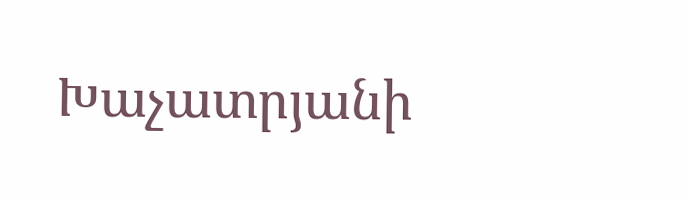Խաչատրյանի